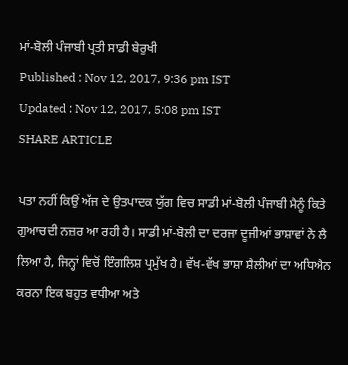ਮਾਂ-ਬੋਲੀ ਪੰਜਾਬੀ ਪ੍ਰਤੀ ਸਾਡੀ ਬੇਰੁਖੀ
Published : Nov 12, 2017, 9:36 pm IST
Updated : Nov 12, 2017, 5:08 pm IST
SHARE ARTICLE

ਪਤਾ ਨਹੀਂ ਕਿਉਂ ਅੱਜ ਦੇ ਉਤਪਾਦਕ ਯੁੱਗ ਵਿਚ ਸਾਡੀ ਮਾਂ-ਬੋਲੀ ਪੰਜਾਬੀ ਮੈਨੂੰ ਕਿਤੇ ਗੁਆਚਦੀ ਨਜ਼ਰ ਆ ਰਹੀ ਹੈ। ਸਾਡੀ ਮਾਂ-ਬੋਲੀ ਦਾ ਦਰਜਾ ਦੂਜੀਆਂ ਭਾਸ਼ਾਵਾਂ ਨੇ ਲੈ ਲਿਆ ਹੈ, ਜਿਨ੍ਹਾਂ ਵਿਚੋਂ ਇੰਗਲਿਸ਼ ਪ੍ਰਮੁੱਖ ਹੈ। ਵੱਖ-ਵੱਖ ਭਾਸ਼ਾ ਸ਼ੈਲੀਆਂ ਦਾ ਅਧਿਐਨ ਕਰਨਾ ਇਕ ਬਹੁਤ ਵਧੀਆ ਅਤੇ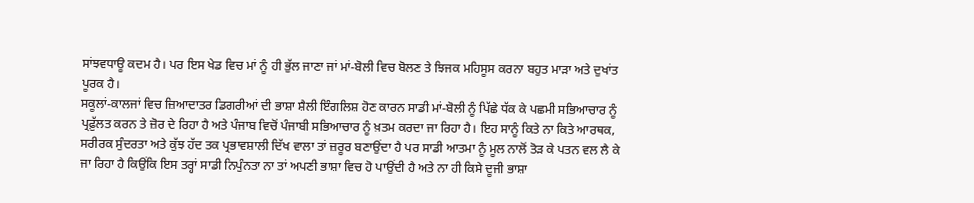ਸਾਂਝਵਧਾਊ ਕਦਮ ਹੈ। ਪਰ ਇਸ ਖੇਡ ਵਿਚ ਮਾਂ ਨੂੰ ਹੀ ਭੁੱਲ ਜਾਣਾ ਜਾਂ ਮਾਂ-ਬੋਲੀ ਵਿਚ ਬੋਲਣ ਤੇ ਝਿਜਕ ਮਹਿਸੂਸ ਕਰਨਾ ਬਹੁਤ ਮਾੜਾ ਅਤੇ ਦੁਖਾਂਤ ਪੂਰਕ ਹੈ।
ਸਕੂਲਾਂ-ਕਾਲਜਾਂ ਵਿਚ ਜ਼ਿਆਦਾਤਰ ਡਿਗਰੀਆਂ ਦੀ ਭਾਸ਼ਾ ਸ਼ੈਲੀ ਇੰਗਲਿਸ਼ ਹੋਣ ਕਾਰਨ ਸਾਡੀ ਮਾਂ-ਬੋਲੀ ਨੂੰ ਪਿੱਛੇ ਧੱਕ ਕੇ ਪਛਮੀ ਸਭਿਆਚਾਰ ਨੂੰ ਪ੍ਰਫ਼ੁੱਲਤ ਕਰਨ ਤੇ ਜ਼ੋਰ ਦੇ ਰਿਹਾ ਹੈ ਅਤੇ ਪੰਜਾਬ ਵਿਚੋਂ ਪੰਜਾਬੀ ਸਭਿਆਚਾਰ ਨੂੰ ਖ਼ਤਮ ਕਰਦਾ ਜਾ ਰਿਹਾ ਹੈ। ਇਹ ਸਾਨੂੰ ਕਿਤੇ ਨਾ ਕਿਤੇ ਆਰਥਕ, ਸਰੀਰਕ ਸੁੰਦਰਤਾ ਅਤੇ ਕੁੱਝ ਹੱਦ ਤਕ ਪ੍ਰਭਾਵਸ਼ਾਲੀ ਦਿੱਖ ਵਾਲਾ ਤਾਂ ਜ਼ਰੂਰ ਬਣਾਉਂਦਾ ਹੈ ਪਰ ਸਾਡੀ ਆਤਮਾ ਨੂੰ ਮੂਲ ਨਾਲੋਂ ਤੋੜ ਕੇ ਪਤਨ ਵਲ ਲੈ ਕੇ ਜਾ ਰਿਹਾ ਹੈ ਕਿਉਂਕਿ ਇਸ ਤਰ੍ਹਾਂ ਸਾਡੀ ਨਿਪੁੰਨਤਾ ਨਾ ਤਾਂ ਅਪਣੀ ਭਾਸ਼ਾ ਵਿਚ ਹੋ ਪਾਉਂਦੀ ਹੈ ਅਤੇ ਨਾ ਹੀ ਕਿਸੇ ਦੂਜੀ ਭਾਸ਼ਾ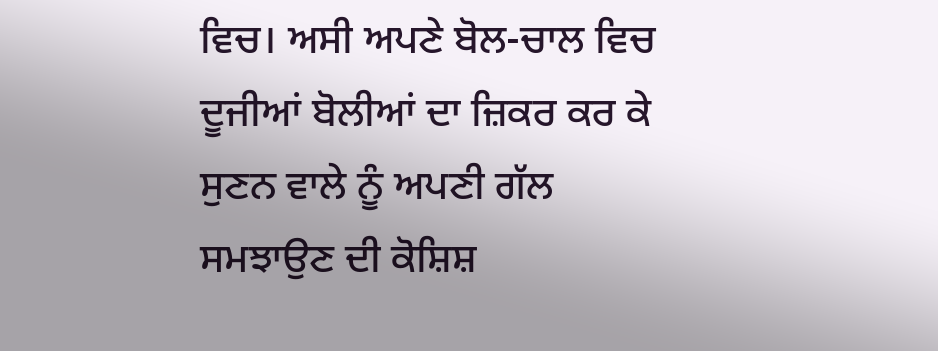ਵਿਚ। ਅਸੀ ਅਪਣੇ ਬੋਲ-ਚਾਲ ਵਿਚ ਦੂਜੀਆਂ ਬੋਲੀਆਂ ਦਾ ਜ਼ਿਕਰ ਕਰ ਕੇ ਸੁਣਨ ਵਾਲੇ ਨੂੰ ਅਪਣੀ ਗੱਲ ਸਮਝਾਉਣ ਦੀ ਕੋਸ਼ਿਸ਼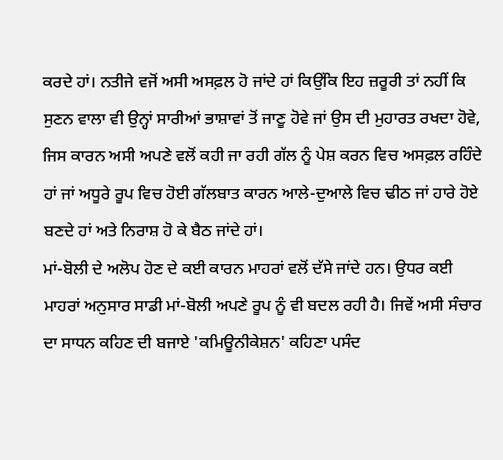ਕਰਦੇ ਹਾਂ। ਨਤੀਜੇ ਵਜੋਂ ਅਸੀ ਅਸਫ਼ਲ ਹੋ ਜਾਂਦੇ ਹਾਂ ਕਿਉਂਕਿ ਇਹ ਜ਼ਰੂਰੀ ਤਾਂ ਨਹੀਂ ਕਿ ਸੁਣਨ ਵਾਲਾ ਵੀ ਉਨ੍ਹਾਂ ਸਾਰੀਆਂ ਭਾਸ਼ਾਵਾਂ ਤੋਂ ਜਾਣੂ ਹੋਵੇ ਜਾਂ ਉਸ ਦੀ ਮੁਹਾਰਤ ਰਖਦਾ ਹੋਵੇ, ਜਿਸ ਕਾਰਨ ਅਸੀ ਅਪਣੇ ਵਲੋਂ ਕਹੀ ਜਾ ਰਹੀ ਗੱਲ ਨੂੰ ਪੇਸ਼ ਕਰਨ ਵਿਚ ਅਸਫ਼ਲ ਰਹਿੰਦੇ ਹਾਂ ਜਾਂ ਅਧੂਰੇ ਰੂਪ ਵਿਚ ਹੋਈ ਗੱਲਬਾਤ ਕਾਰਨ ਆਲੇ-ਦੁਆਲੇ ਵਿਚ ਢੀਠ ਜਾਂ ਹਾਰੇ ਹੋਏ ਬਣਦੇ ਹਾਂ ਅਤੇ ਨਿਰਾਸ਼ ਹੋ ਕੇ ਬੈਠ ਜਾਂਦੇ ਹਾਂ।
ਮਾਂ-ਬੋਲੀ ਦੇ ਅਲੋਪ ਹੋਣ ਦੇ ਕਈ ਕਾਰਨ ਮਾਹਰਾਂ ਵਲੋਂ ਦੱਸੇ ਜਾਂਦੇ ਹਨ। ਉਧਰ ਕਈ ਮਾਹਰਾਂ ਅਨੁਸਾਰ ਸਾਡੀ ਮਾਂ-ਬੋਲੀ ਅਪਣੇ ਰੂਪ ਨੂੰ ਵੀ ਬਦਲ ਰਹੀ ਹੈ। ਜਿਵੇਂ ਅਸੀ ਸੰਚਾਰ ਦਾ ਸਾਧਨ ਕਹਿਣ ਦੀ ਬਜਾਏ 'ਕਮਿਊਨੀਕੇਸ਼ਨ' ਕਹਿਣਾ ਪਸੰਦ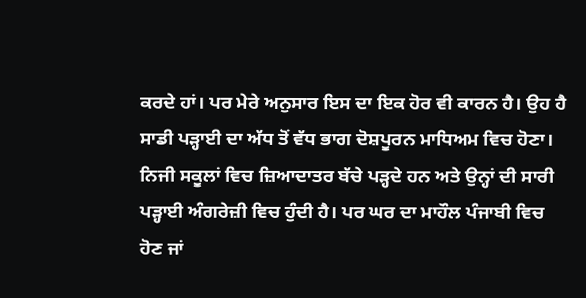ਕਰਦੇ ਹਾਂ। ਪਰ ਮੇਰੇ ਅਨੁਸਾਰ ਇਸ ਦਾ ਇਕ ਹੋਰ ਵੀ ਕਾਰਨ ਹੈ। ਉਹ ਹੈ ਸਾਡੀ ਪੜ੍ਹਾਈ ਦਾ ਅੱਧ ਤੋਂ ਵੱਧ ਭਾਗ ਦੋਸ਼ਪੂਰਨ ਮਾਧਿਅਮ ਵਿਚ ਹੋਣਾ। ਨਿਜੀ ਸਕੂਲਾਂ ਵਿਚ ਜ਼ਿਆਦਾਤਰ ਬੱਚੇ ਪੜ੍ਹਦੇ ਹਨ ਅਤੇ ਉਨ੍ਹਾਂ ਦੀ ਸਾਰੀ ਪੜ੍ਹਾਈ ਅੰਗਰੇਜ਼ੀ ਵਿਚ ਹੁੰਦੀ ਹੈ। ਪਰ ਘਰ ਦਾ ਮਾਹੌਲ ਪੰਜਾਬੀ ਵਿਚ ਹੋਣ ਜਾਂ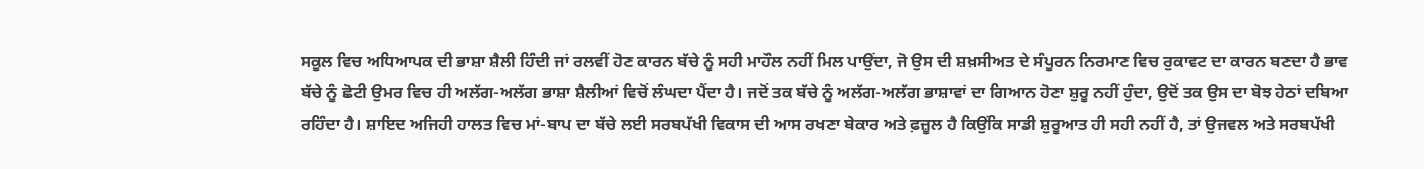ਸਕੂਲ ਵਿਚ ਅਧਿਆਪਕ ਦੀ ਭਾਸ਼ਾ ਸ਼ੈਲੀ ਹਿੰਦੀ ਜਾਂ ਰਲਵੀਂ ਹੋਣ ਕਾਰਨ ਬੱਚੇ ਨੂੰ ਸਹੀ ਮਾਹੌਲ ਨਹੀਂ ਮਿਲ ਪਾਉਂਦਾ, ਜੋ ਉਸ ਦੀ ਸ਼ਖ਼ਸੀਅਤ ਦੇ ਸੰਪੂਰਨ ਨਿਰਮਾਣ ਵਿਚ ਰੁਕਾਵਟ ਦਾ ਕਾਰਨ ਬਣਦਾ ਹੈ ਭਾਵ ਬੱਚੇ ਨੂੰ ਛੋਟੀ ਉਮਰ ਵਿਚ ਹੀ ਅਲੱਗ-ਅਲੱਗ ਭਾਸ਼ਾ ਸ਼ੈਲੀਆਂ ਵਿਚੋਂ ਲੰਘਦਾ ਪੈਂਦਾ ਹੈ। ਜਦੋਂ ਤਕ ਬੱਚੇ ਨੂੰ ਅਲੱਗ-ਅਲੱਗ ਭਾਸ਼ਾਵਾਂ ਦਾ ਗਿਆਨ ਹੋਣਾ ਸ਼ੁਰੂ ਨਹੀਂ ਹੁੰਦਾ, ਉਦੋਂ ਤਕ ਉਸ ਦਾ ਬੋਝ ਹੇਠਾਂ ਦਬਿਆ ਰਹਿੰਦਾ ਹੈ। ਸ਼ਾਇਦ ਅਜਿਹੀ ਹਾਲਤ ਵਿਚ ਮਾਂ-ਬਾਪ ਦਾ ਬੱਚੇ ਲਈ ਸਰਬਪੱਖੀ ਵਿਕਾਸ ਦੀ ਆਸ ਰਖਣਾ ਬੇਕਾਰ ਅਤੇ ਫ਼ਜ਼ੂਲ ਹੈ ਕਿਉਂਕਿ ਸਾਡੀ ਸ਼ੁਰੂਆਤ ਹੀ ਸਹੀ ਨਹੀਂ ਹੈ, ਤਾਂ ਉਜਵਲ ਅਤੇ ਸਰਬਪੱਖੀ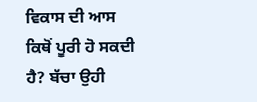ਵਿਕਾਸ ਦੀ ਆਸ ਕਿਥੋਂ ਪੂਰੀ ਹੋ ਸਕਦੀ ਹੈ? ਬੱਚਾ ਉਹੀ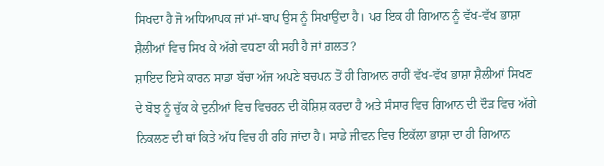ਸਿਖਦਾ ਹੈ ਜੋ ਅਧਿਆਪਕ ਜਾਂ ਮਾਂ-ਬਾਪ ਉਸ ਨੂੰ ਸਿਖਾਉਂਦਾ ਹੈ। ਪਰ ਇਕ ਹੀ ਗਿਆਨ ਨੂੰ ਵੱਖ-ਵੱਖ ਭਾਸ਼ਾ ਸ਼ੈਲੀਆਂ ਵਿਚ ਸਿਖ ਕੇ ਅੱਗੇ ਵਧਣਾ ਕੀ ਸਹੀ ਹੈ ਜਾਂ ਗ਼ਲਤ?
ਸ਼ਾਇਦ ਇਸੇ ਕਾਰਨ ਸਾਡਾ ਬੱਚਾ ਅੱਜ ਅਪਣੇ ਬਚਪਨ ਤੋਂ ਹੀ ਗਿਆਨ ਰਾਹੀਂ ਵੱਖ-ਵੱਖ ਭਾਸ਼ਾ ਸ਼ੈਲੀਆਂ ਸਿਖਣ ਦੇ ਬੋਝ ਨੂੰ ਚੁੱਕ ਕੇ ਦੁਨੀਆਂ ਵਿਚ ਵਿਚਰਨ ਦੀ ਕੋਸ਼ਿਸ਼ ਕਰਦਾ ਹੈ ਅਤੇ ਸੰਸਾਰ ਵਿਚ ਗਿਆਨ ਦੀ ਦੌੜ ਵਿਚ ਅੱਗੇ ਨਿਕਲਣ ਦੀ ਥਾਂ ਕਿਤੇ ਅੱਧ ਵਿਚ ਹੀ ਰਹਿ ਜਾਂਦਾ ਹੈ। ਸਾਡੇ ਜੀਵਨ ਵਿਚ ਇਕੱਲਾ ਭਾਸ਼ਾ ਦਾ ਹੀ ਗਿਆਨ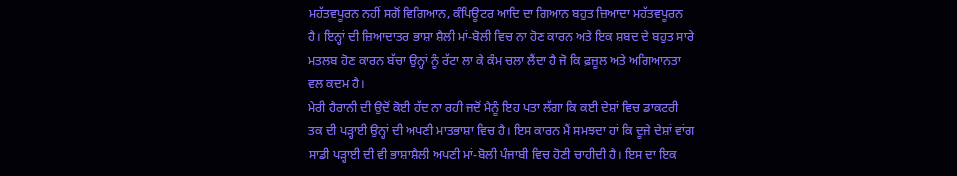ਮਹੱਤਵਪੂਰਨ ਨਹੀਂ ਸਗੋਂ ਵਿਗਿਆਨ, ਕੰਪਿਊਟਰ ਆਦਿ ਦਾ ਗਿਆਨ ਬਹੁਤ ਜ਼ਿਆਦਾ ਮਹੱਤਵਪੂਰਨ ਹੈ। ਇਨ੍ਹਾਂ ਦੀ ਜ਼ਿਆਦਾਤਰ ਭਾਸ਼ਾ ਸ਼ੈਲੀ ਮਾਂ-ਬੋਲੀ ਵਿਚ ਨਾ ਹੋਣ ਕਾਰਨ ਅਤੇ ਇਕ ਸ਼ਬਦ ਦੇ ਬਹੁਤ ਸਾਰੇ ਮਤਲਬ ਹੋਣ ਕਾਰਨ ਬੱਚਾ ਉਨ੍ਹਾਂ ਨੂੰ ਰੱਟਾ ਲਾ ਕੇ ਕੰਮ ਚਲਾ ਲੈਂਦਾ ਹੈ ਜੋ ਕਿ ਫ਼ਜ਼ੂਲ ਅਤੇ ਅਗਿਆਨਤਾ ਵਲ ਕਦਮ ਹੈ।
ਮੇਰੀ ਹੈਰਾਨੀ ਦੀ ਉਦੋਂ ਕੋਈ ਹੱਦ ਨਾ ਰਹੀ ਜਦੋਂ ਮੈਨੂੰ ਇਹ ਪਤਾ ਲੱਗਾ ਕਿ ਕਈ ਦੇਸ਼ਾਂ ਵਿਚ ਡਾਕਟਰੀ ਤਕ ਦੀ ਪੜ੍ਹਾਈ ਉਨ੍ਹਾਂ ਦੀ ਅਪਣੀ ਮਾਤਭਾਸ਼ਾ ਵਿਚ ਹੈ। ਇਸ ਕਾਰਨ ਮੈਂ ਸਮਝਦਾ ਹਾਂ ਕਿ ਦੂਜੇ ਦੇਸ਼ਾਂ ਵਾਂਗ ਸਾਡੀ ਪੜ੍ਹਾਈ ਦੀ ਵੀ ਭਾਸ਼ਾਸ਼ੈਲੀ ਅਪਣੀ ਮਾਂ-ਬੋਲੀ ਪੰਜਾਬੀ ਵਿਚ ਹੋਣੀ ਚਾਹੀਦੀ ਹੈ। ਇਸ ਦਾ ਇਕ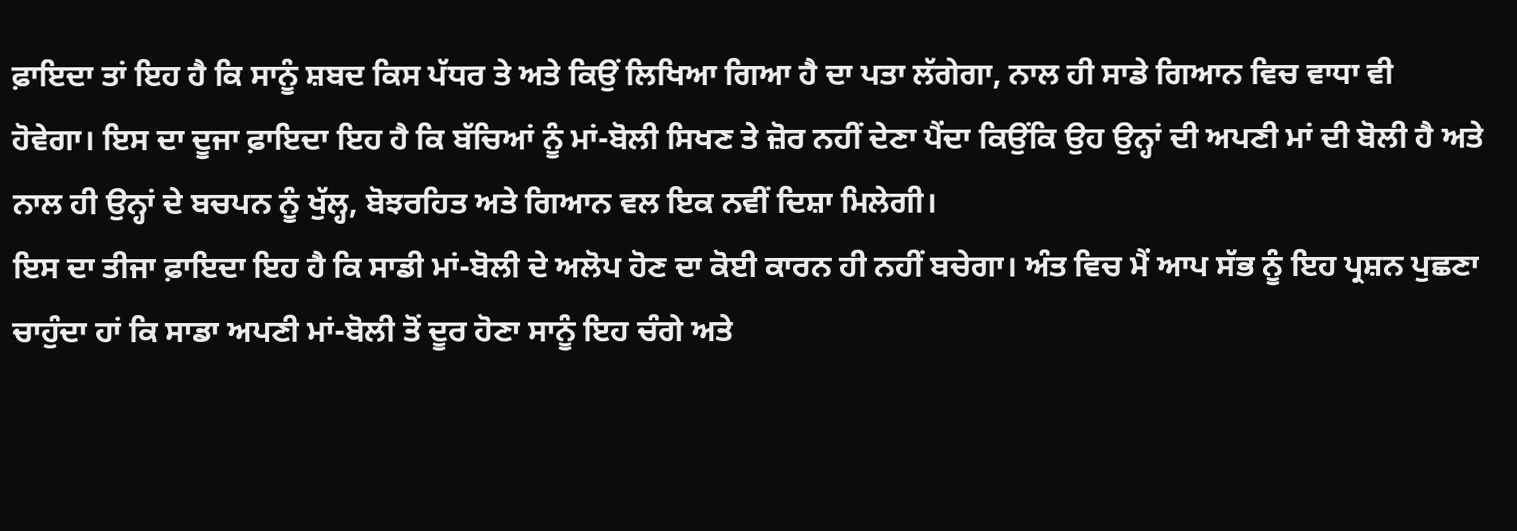ਫ਼ਾਇਦਾ ਤਾਂ ਇਹ ਹੈ ਕਿ ਸਾਨੂੰ ਸ਼ਬਦ ਕਿਸ ਪੱਧਰ ਤੇ ਅਤੇ ਕਿਉਂ ਲਿਖਿਆ ਗਿਆ ਹੈ ਦਾ ਪਤਾ ਲੱਗੇਗਾ, ਨਾਲ ਹੀ ਸਾਡੇ ਗਿਆਨ ਵਿਚ ਵਾਧਾ ਵੀ ਹੋਵੇਗਾ। ਇਸ ਦਾ ਦੂਜਾ ਫ਼ਾਇਦਾ ਇਹ ਹੈ ਕਿ ਬੱਚਿਆਂ ਨੂੰ ਮਾਂ-ਬੋਲੀ ਸਿਖਣ ਤੇ ਜ਼ੋਰ ਨਹੀਂ ਦੇਣਾ ਪੈਂਦਾ ਕਿਉਂਕਿ ਉਹ ਉਨ੍ਹਾਂ ਦੀ ਅਪਣੀ ਮਾਂ ਦੀ ਬੋਲੀ ਹੈ ਅਤੇ ਨਾਲ ਹੀ ਉਨ੍ਹਾਂ ਦੇ ਬਚਪਨ ਨੂੰ ਖੁੱਲ੍ਹ, ਬੋਝਰਹਿਤ ਅਤੇ ਗਿਆਨ ਵਲ ਇਕ ਨਵੀਂ ਦਿਸ਼ਾ ਮਿਲੇਗੀ।
ਇਸ ਦਾ ਤੀਜਾ ਫ਼ਾਇਦਾ ਇਹ ਹੈ ਕਿ ਸਾਡੀ ਮਾਂ-ਬੋਲੀ ਦੇ ਅਲੋਪ ਹੋਣ ਦਾ ਕੋਈ ਕਾਰਨ ਹੀ ਨਹੀਂ ਬਚੇਗਾ। ਅੰਤ ਵਿਚ ਮੈਂ ਆਪ ਸੱਭ ਨੂੰ ਇਹ ਪ੍ਰਸ਼ਨ ਪੁਛਣਾ ਚਾਹੁੰਦਾ ਹਾਂ ਕਿ ਸਾਡਾ ਅਪਣੀ ਮਾਂ-ਬੋਲੀ ਤੋਂ ਦੂਰ ਹੋਣਾ ਸਾਨੂੰ ਇਹ ਚੰਗੇ ਅਤੇ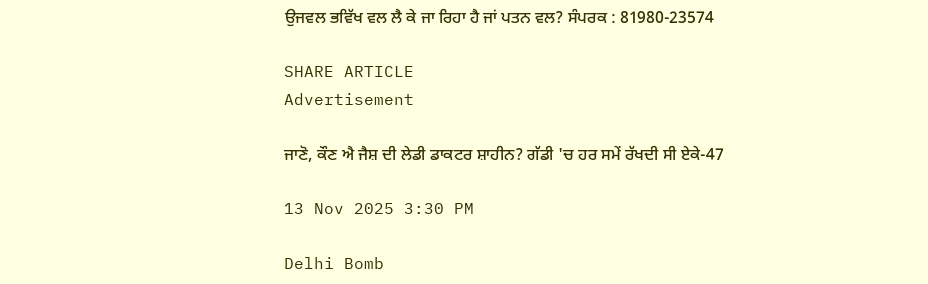ਉਜਵਲ ਭਵਿੱਖ ਵਲ ਲੈ ਕੇ ਜਾ ਰਿਹਾ ਹੈ ਜਾਂ ਪਤਨ ਵਲ? ਸੰਪਰਕ : 81980-23574

SHARE ARTICLE
Advertisement

ਜਾਣੋ, ਕੌਣ ਐ ਜੈਸ਼ ਦੀ ਲੇਡੀ ਡਾਕਟਰ ਸ਼ਾਹੀਨ? ਗੱਡੀ 'ਚ ਹਰ ਸਮੇਂ ਰੱਖਦੀ ਸੀ ਏਕੇ-47

13 Nov 2025 3:30 PM

Delhi Bomb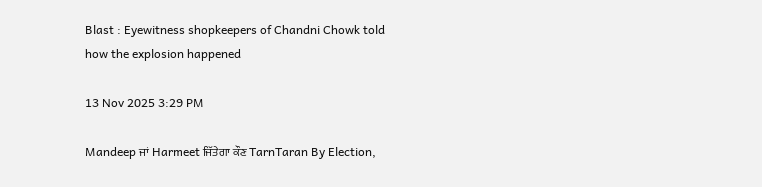Blast : Eyewitness shopkeepers of Chandni Chowk told how the explosion happened

13 Nov 2025 3:29 PM

Mandeep ਜਾਂ Harmeet ਜਿੱਤੇਗਾ ਕੌਣ TarnTaran By Election,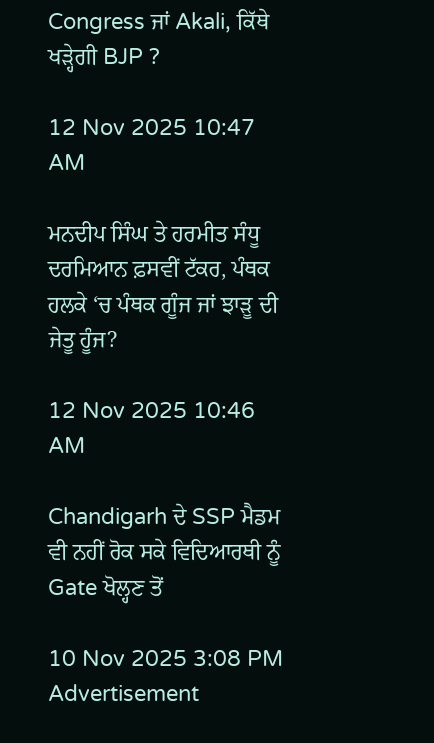Congress ਜਾਂ Akali, ਕਿੱਥੇ ਖੜ੍ਹੇਗੀ BJP ?

12 Nov 2025 10:47 AM

ਮਨਦੀਪ ਸਿੰਘ ਤੇ ਹਰਮੀਤ ਸੰਧੂ ਦਰਮਿਆਨ ਫ਼ਸਵੀਂ ਟੱਕਰ, ਪੰਥਕ ਹਲਕੇ ‘ਚ ਪੰਥਕ ਗੂੰਜ ਜਾਂ ਝਾੜੂ ਦੀ ਜੇਤੂ ਹੂੰਜ?

12 Nov 2025 10:46 AM

Chandigarh ਦੇ SSP ਮੈਡਮ ਵੀ ਨਹੀਂ ਰੋਕ ਸਕੇ ਵਿਦਿਆਰਥੀ ਨੂੰ Gate ਖੋਲ੍ਹਣ ਤੋਂ

10 Nov 2025 3:08 PM
Advertisement